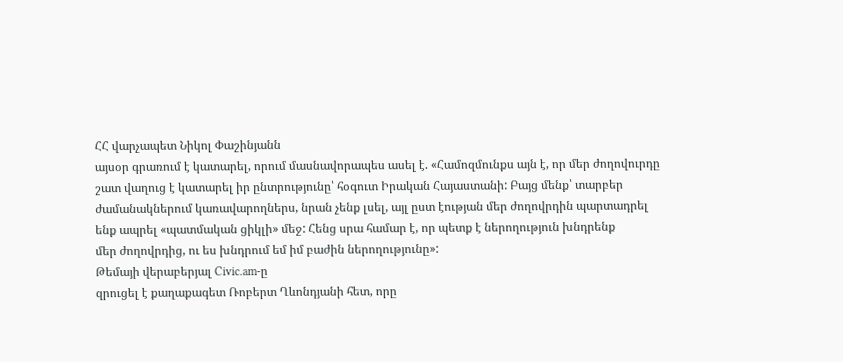ՀՀ վարչապետ Նիկոլ Փաշինյանն
այսօր գրառում է կատարել, որում մասնավորապես ասել է. «Համոզմունքս այն է, որ մեր ժողովուրդը
շատ վաղուց է կատարել իր ընտրությունը՝ հօգուտ Իրական Հայաստանի: Բայց մենք՝ տարբեր
ժամանակներում կառավարողներս, նրան չենք լսել, այլ ըստ էության մեր ժողովրդին պարտադրել
ենք ապրել «պատմական ցիկլի» մեջ: Հենց սրա համար է, որ պետք է ներողություն խնդրենք
մեր ժողովրդից, ու ես խնդրում եմ իմ բաժին ներողությունը»:
Թեմայի վերաբերյալ Civic.am-ը
զրուցել է քաղաքագետ Ռոբերտ Ղևոնդյանի հետ, որը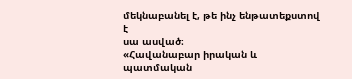մեկնաբանել է, թե ինչ ենթատեքստով է
սա ասված։
«Հավանաբար իրական և պատմական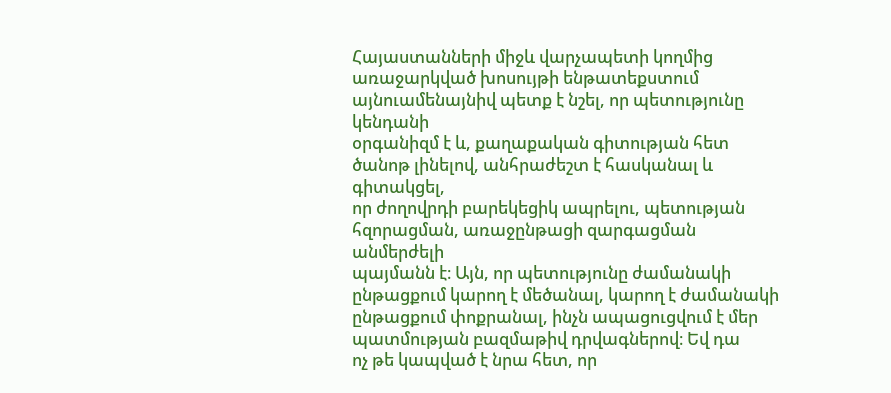Հայաստանների միջև վարչապետի կողմից առաջարկված խոսույթի ենթատեքստում այնուամենայնիվ պետք է նշել, որ պետությունը կենդանի
օրգանիզմ է և, քաղաքական գիտության հետ ծանոթ լինելով, անհրաժեշտ է հասկանալ և գիտակցել,
որ ժողովրդի բարեկեցիկ ապրելու, պետության հզորացման, առաջընթացի զարգացման անմերժելի
պայմանն է։ Այն, որ պետությունը ժամանակի ընթացքում կարող է մեծանալ, կարող է ժամանակի
ընթացքում փոքրանալ, ինչն ապացուցվում է մեր պատմության բազմաթիվ դրվագներով։ Եվ դա
ոչ թե կապված է նրա հետ, որ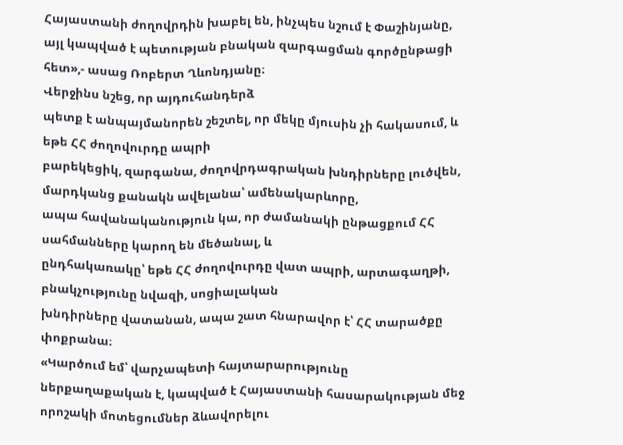Հայաստանի ժողովրդին խաբել են, ինչպես նշում է Փաշինյանը,
այլ կապված է պետության բնական զարգացման գործընթացի հետ»,- ասաց Ռոբերտ Ղևոնդյանը։
Վերջինս նշեց, որ այդուհանդերձ
պետք է անպայմանորեն շեշտել, որ մեկը մյուսին չի հակասում, և եթե ՀՀ ժողովուրդը ապրի
բարեկեցիկ, զարգանա, ժողովրդագրական խնդիրները լուծվեն, մարդկանց քանակն ավելանա՝ ամենակարևորը,
ապա հավանականություն կա, որ ժամանակի ընթացքում ՀՀ սահմանները կարող են մեծանալ, և
ընդհակառակը՝ եթե ՀՀ ժողովուրդը վատ ապրի, արտագաղթի, բնակչությունը նվազի, սոցիալական
խնդիրները վատանան, ապա շատ հնարավոր է՝ ՀՀ տարածքը փոքրանա։
«Կարծում եմ՝ վարչապետի հայտարարությունը
ներքաղաքական է, կապված է Հայաստանի հասարակության մեջ որոշակի մոտեցումներ ձևավորելու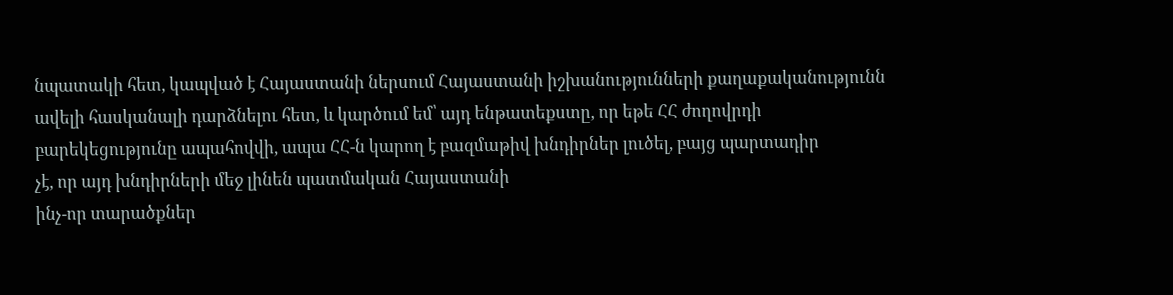նպատակի հետ, կապված է Հայաստանի ներսում Հայաստանի իշխանությունների քաղաքականությունն
ավելի հասկանալի դարձնելու հետ, և կարծում եմ՝ այդ ենթատեքստը, որ եթե ՀՀ ժողովրդի
բարեկեցությունը ապահովվի, ապա ՀՀ-ն կարող է բազմաթիվ խնդիրներ լուծել, բայց պարտադիր
չէ, որ այդ խնդիրների մեջ լինեն պատմական Հայաստանի
ինչ-որ տարածքներ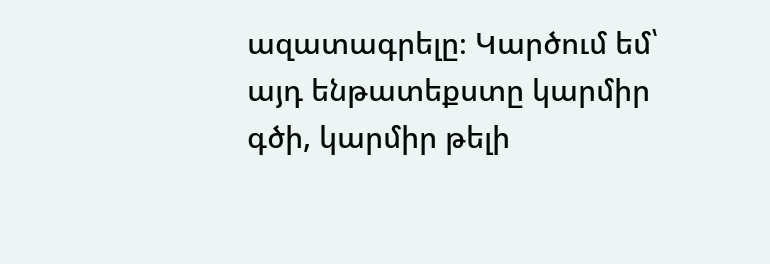ազատագրելը։ Կարծում եմ՝ այդ ենթատեքստը կարմիր գծի, կարմիր թելի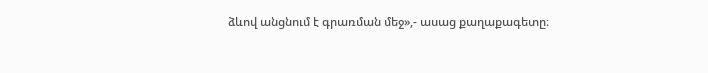ձևով անցնում է գրառման մեջ»,- ասաց քաղաքագետը։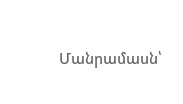Մանրամասն՝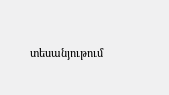տեսանյութում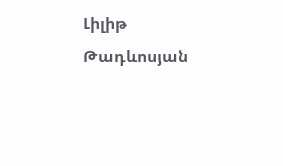Լիլիթ Թադևոսյան